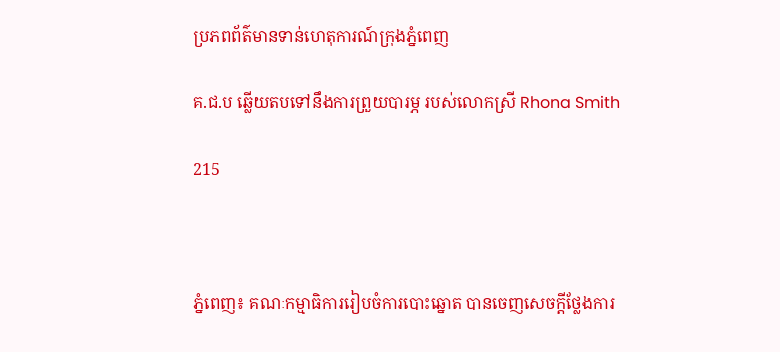ប្រភពព័ត៌មានទាន់ហេតុការណ៍ក្រុងភ្នំពេញ

គ.ជ.ប ឆ្លើយតបទៅនឹងការព្រួយបារម្ភ របស់លោកស្រី Rhona Smith

215



ភ្នំពេញ៖ គណៈកម្មាធិការរៀបចំការបោះឆ្នោត បានចេញសេចក្តីថ្លែងការ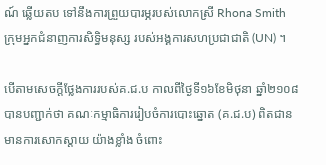ណ៍ ឆ្លើយតប ទៅនឹងការព្រួយបារម្ភរបស់លោកស្រី Rhona Smith ក្រុមអ្នកជំនាញការសិទ្ធិមនុស្ស របស់អង្គការសហប្រជាជាតិ (UN) ។

បើតាមសេចក្តីថ្លែងការរបស់គ.ជ.ប កាលពីថ្ងៃទី១៦ខែមិថុនា ឆ្នាំ២១០៨ បានបញ្ជាក់ថា គណៈកម្មាធិការរៀបចំការបោះឆ្នោត (គ.ជ.ប) ពិតជានមានការសោកស្តាយ យ៉ាងខ្លាំង ចំពោះ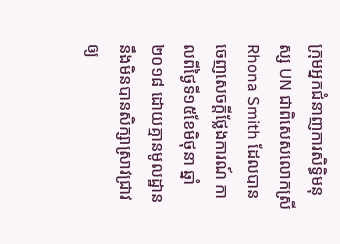ក្រុមអ្នកជំនាញការសិទ្ធិមនុស្ស UN ជាពិសេសលោកស្រី Rhona Smith ដែលបានចេញសេចក្តីថ្លែងការណ៍ កាលពីថ្ងៃទី១៥ខែមិថុនា ឆ្នាំ២០១៨ ដោយគ្មានមូលដ្ឋាន នឹងមិនបានសិក្សាស្រាវជ្រាវឲ្យ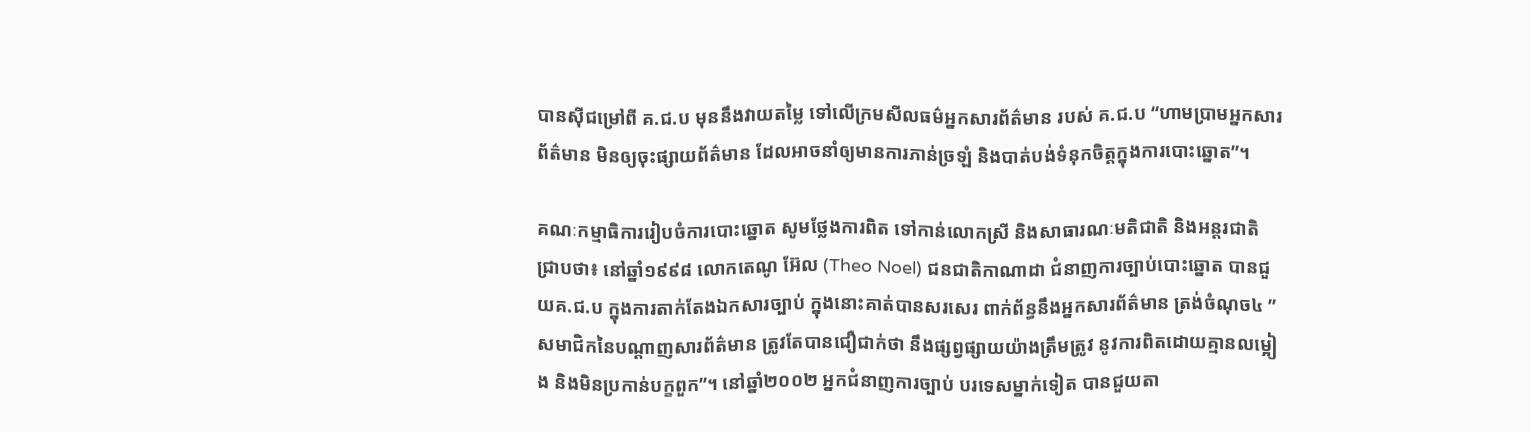បានស៊ីជម្រៅពី គ.ជ.ប មុននឹងវាយតម្លៃ ទៅលើក្រមសីលធម៌អ្នកសារព័ត៌មាន របស់ គ.ជ.ប “ហាមប្រាមអ្នកសារព័ត៌មាន មិនឲ្យចុះផ្សាយព័ត៌មាន ដែលអាចនាំឲ្យមានការភាន់ច្រឡំ និងបាត់បង់ទំនុកចិត្តក្នុងការបោះឆ្នោត”។

គណៈកម្មាធិការរៀបចំការបោះឆ្នោត សូមថ្លែងការពិត ទៅកាន់លោកស្រី និងសាធារណៈមតិជាតិ និងអន្តរជាតិ ជ្រាបថា៖ នៅឆ្នាំ១៩៩៨ លោកតេណូ អ៊ែល (Theo Noel) ជនជាតិកាណាដា ជំនាញការច្បាប់បោះឆ្នោត បានជួយគ.ជ.ប ក្នុងការតាក់តែងឯកសារច្បាប់ ក្នុងនោះគាត់បានសរសេរ ពាក់ព័ន្ធនឹងអ្នកសារព័ត៌មាន ត្រង់ចំណុច៤ ” សមាជិកនៃបណ្តាញសារព័ត៌មាន ត្រូវតែបានជឿជាក់ថា នឹងផ្សព្វផ្សាយយ៉ាងត្រឹមត្រូវ នូវការពិតដោយគ្មានលម្អៀង និងមិនប្រកាន់បក្ខពួក”។ នៅឆ្នាំ២០០២ អ្នកជំនាញការច្បាប់ បរទេសម្នាក់ទៀត បានជួយតា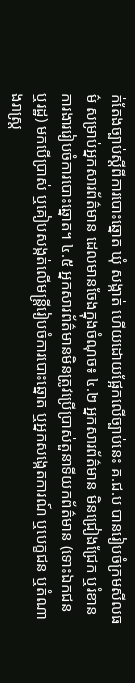ក់តែងច្បាប់ស្តីពីការបោះឆ្នោត ឃុំ សង្កាត់ ហើយដោយផ្អែកលើច្បាប់នេះ គ.ជ.ប បានរៀបចំក្រមសីលធម៌ សម្រាប់អ្នកសារព័ត៌មាន ដេលមានចែងក្នុងចំណុច៖ ៤.២ អ្នកសារព័ត៌មាន មិនជ្រៀងជ្រែក ឬរំខានការងាររៀបចំការបោះឆ្នោត។ ៤.៥ អ្នកសារព័ត៌មានមិនត្រូវប្រើប្រាស់តួនាទីយកព័ត៌មាន (ទោះឯកជន ឬរដ្ឋ) មកបើប្រាស់ ឬគៀបសង្កត់លើមន្រ្តីរៀបចំការបោះឆ្នោត ឬអ្នកសង្កេតការណ៍ ឬបេក្ខជន ឬតំណាងរាស្រ្ត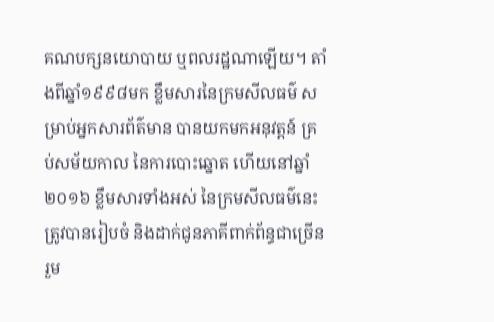គណបក្សនយោបាយ ឬពលរដ្ឋណាឡើយ។ តាំងពីឆ្នាំ១៩៩៨មក ខ្លឹមសារនៃក្រមសីលធម៌ សម្រាប់អ្នកសារព័ត៌មាន បានយកមកអនុវត្តន៍ គ្រប់សម័យកាល នៃការបោះឆ្នោត ហើយនៅឆ្នាំ២០១៦ ខ្លឹមសារទាំងអស់ នៃក្រមសីលធម៌នេះ ត្រូវបានរៀបចំ និងដាក់ជូនភាគីពាក់ព័ន្ធជាច្រើនរួម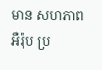មាន សហភាពអឺរ៉ុប ប្រ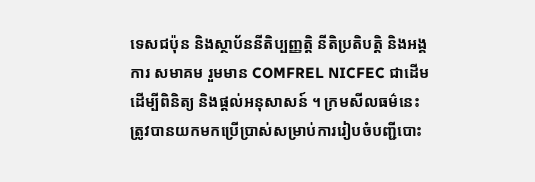ទេសជប៉ុន និងស្ថាប័ននីតិប្បញ្ញតិ្ត នីតិប្រតិបត្តិ និងអង្គការ សមាគម រួមមាន COMFREL NICFEC ជាដើម ដើម្បីពិនិត្យ និងផ្តល់អនុសាសន៍ ។ ក្រមសីលធម៌នេះត្រូវបានយកមកប្រើប្រាស់សម្រាប់ការរៀបចំបញ្ជីបោះ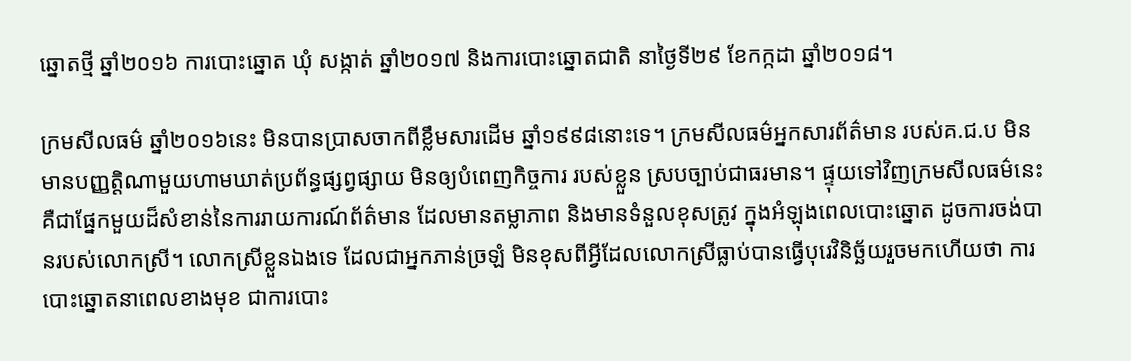ឆ្នោតថ្មី ឆ្នាំ២០១៦ ការបោះឆ្នោត ឃុំ សង្កាត់ ឆ្នាំ២០១៧ និងការបោះឆ្នោតជាតិ នាថ្ងៃទី២៩ ខែកក្កដា ឆ្នាំ២០១៨។

ក្រមសីលធម៌ ឆ្នាំ២០១៦នេះ មិនបានប្រាសចាកពីខ្លឹមសារដើម ឆ្នាំ១៩៩៨នោះទេ។ ក្រមសីលធម៌អ្នកសារព័ត៌មាន របស់គ.ជ.ប មិនមានបញ្ញត្តិណាមួយហាមឃាត់ប្រព័ន្ធផ្សព្វផ្សាយ មិនឲ្យបំពេញកិច្ចការ របស់ខ្លួន ស្របច្បាប់ជាធរមាន។ ផ្ទុយទៅវិញក្រមសីលធម៌នេះ គឺជាផ្នែកមួយដ៏សំខាន់នៃការរាយការណ៍ព័ត៌មាន ដែលមានតម្លាភាព និងមានទំនួលខុសត្រូវ ក្នុងអំឡុងពេលបោះឆ្នោត ដូចការចង់បានរបស់លោកស្រី។ លោកស្រីខ្លួនឯងទេ ដែលជាអ្នកភាន់ច្រឡំ មិនខុសពីអ្វីដែលលោកស្រីធ្លាប់បានធ្វើបុរេវិនិច្ឆ័យរួចមកហើយថា ការបោះឆ្នោតនាពេលខាងមុខ ជាការបោះ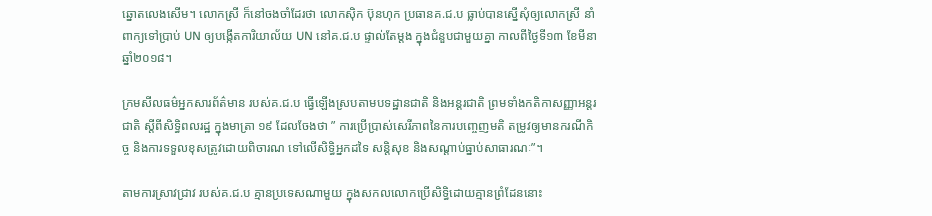ឆ្នោតលេងសើម។ លោកស្រី ក៏នៅចងចាំដែរថា លោកស៊ិក ប៊ុនហុក ប្រធានគ.ជ.ប ធ្លាប់បានស្នើសុំឲ្យលោកស្រី នាំពាក្យទៅប្រាប់ UN ឲ្យបង្កើតការិយាល័យ UN នៅគ.ជ.ប ផ្ទាល់តែម្តង ក្នុងជំនួបជាមួយគ្នា កាលពីថ្ងៃទី១៣ ខែមីនា ឆ្នាំ២០១៨។

ក្រមសីលធម៌អ្នកសារព័ត៌មាន របស់គ.ជ.ប ធ្វើឡើងស្របតាមបទដ្ឋានជាតិ និងអន្តរជាតិ ព្រមទាំងកតិកាសញ្ញាអន្តរជាតិ ស្តីពីសិទ្ធិពលរដ្ឋ ក្នុងមាត្រា ១៩ ដែលចែងថា ” ការប្រើប្រាស់សេរីភាពនៃការបញ្ចេញមតិ តម្រូវឲ្យមានករណីកិច្ច និងការទទួលខុសត្រូវដោយពិចារណ ទៅលើសិទ្ធិអ្នកដទៃ សន្តិសុខ និងសណ្តាប់ធ្នាប់សាធារណៈ”។

តាមការស្រាវជ្រាវ របស់គ.ជ.ប គ្មានប្រទេសណាមួយ ក្នុងសកលលោកប្រើសិទ្ធិដោយគ្មានព្រំដែននោះ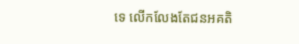ទេ លើកលែងតែជនអគតិ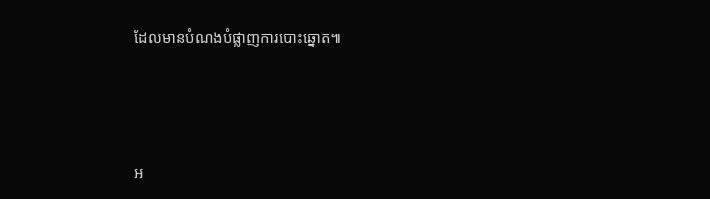ដែលមានបំណងបំផ្លាញការបោះឆ្នោត៕





អ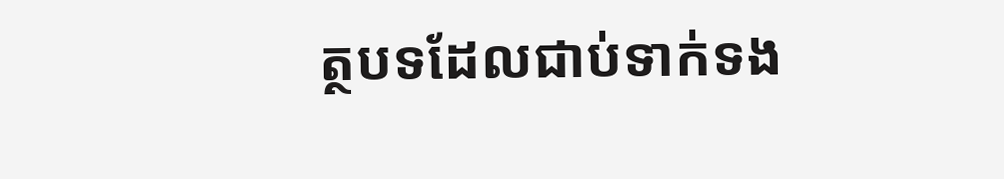ត្ថបទដែលជាប់ទាក់ទង